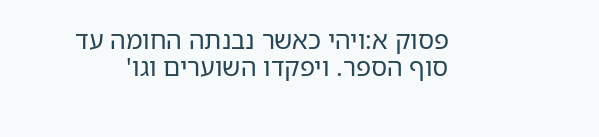פסוק א:ויהי כאשר נבנתה החומה עד סוף הספר. ויפקדו השוערים וגו'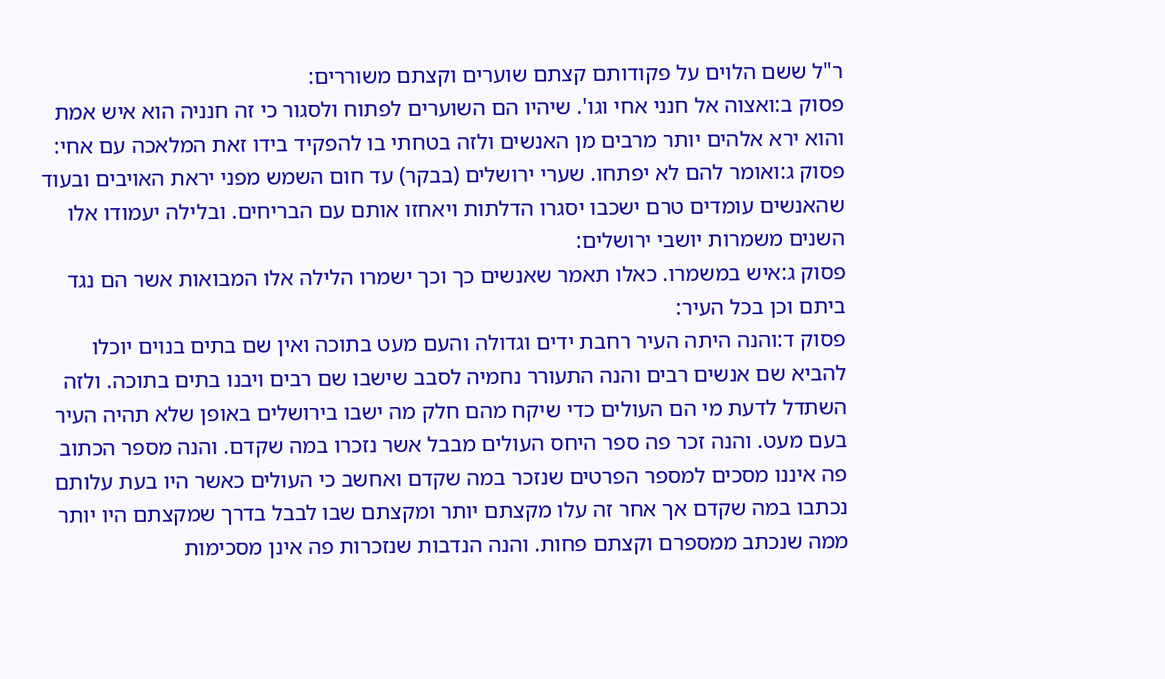ר"ל ששם הלוים על פקודותם קצתם שוערים וקצתם משוררים:
פסוק ב:ואצוה אל חנני אחי וגו'. שיהיו הם השוערים לפתוח ולסגור כי זה חנניה הוא איש אמת והוא ירא אלהים יותר מרבים מן האנשים ולזה בטחתי בו להפקיד בידו זאת המלאכה עם אחי:
פסוק ג:ואומר להם לא יפתחו. שערי ירושלים (בבקר) עד חום השמש מפני יראת האויבים ובעוד שהאנשים עומדים טרם ישכבו יסגרו הדלתות ויאחזו אותם עם הבריחים. ובלילה יעמודו אלו השנים משמרות יושבי ירושלים:
פסוק ג:איש במשמרו. כאלו תאמר שאנשים כך וכך ישמרו הלילה אלו המבואות אשר הם נגד ביתם וכן בכל העיר:
פסוק ד:והנה היתה העיר רחבת ידים וגדולה והעם מעט בתוכה ואין שם בתים בנוים יוכלו להביא שם אנשים רבים והנה התעורר נחמיה לסבב שישבו שם רבים ויבנו בתים בתוכה. ולזה השתדל לדעת מי הם העולים כדי שיקח מהם חלק מה ישבו בירושלים באופן שלא תהיה העיר בעם מעט. והנה זכר פה ספר היחס העולים מבבל אשר נזכרו במה שקדם. והנה מספר הכתוב פה איננו מסכים למספר הפרטים שנזכר במה שקדם ואחשב כי העולים כאשר היו בעת עלותם נכתבו במה שקדם אך אחר זה עלו מקצתם יותר ומקצתם שבו לבבל בדרך שמקצתם היו יותר ממה שנכתב ממספרם וקצתם פחות. והנה הנדבות שנזכרות פה אינן מסכימות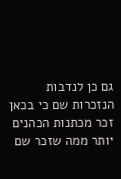גם כן לנדבות הנזכרות שם כי בכאן זכר מכתנות הכהנים יותר ממה שזכר שם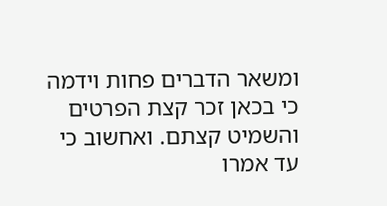ומשאר הדברים פחות וידמה כי בכאן זכר קצת הפרטים והשמיט קצתם. ואחשוב כי עד אמרו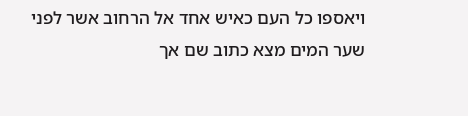ויאספו כל העם כאיש אחד אל הרחוב אשר לפני שער המים מצא כתוב שם אך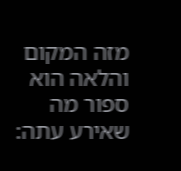מזה המקום והלאה הוא ספור מה שאירע עתה: